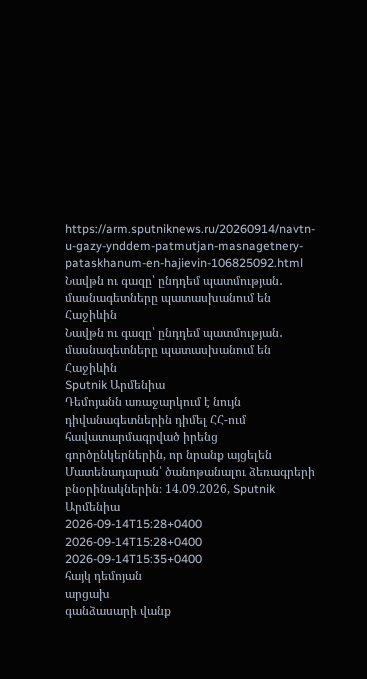https://arm.sputniknews.ru/20260914/navtn-u-gazy-ynddem-patmutjan-masnagetnery-pataskhanum-en-hajievin-106825092.html
Նավթն ու գազը՝ ընդդեմ պատմության․ մասնագետները պատասխանում են Հաջիևին
Նավթն ու գազը՝ ընդդեմ պատմության․ մասնագետները պատասխանում են Հաջիևին
Sputnik Արմենիա
Դեմոյանն առաջարկում է նույն դիվանագետներին դիմել ՀՀ-ում հավատարմագրված իրենց գործընկերներին, որ նրանք այցելեն Մատենադարան՝ ծանոթանալու ձեռագրերի բնօրինակներին։ 14.09.2026, Sputnik Արմենիա
2026-09-14T15:28+0400
2026-09-14T15:28+0400
2026-09-14T15:35+0400
հայկ դեմոյան
արցախ
գանձասարի վանք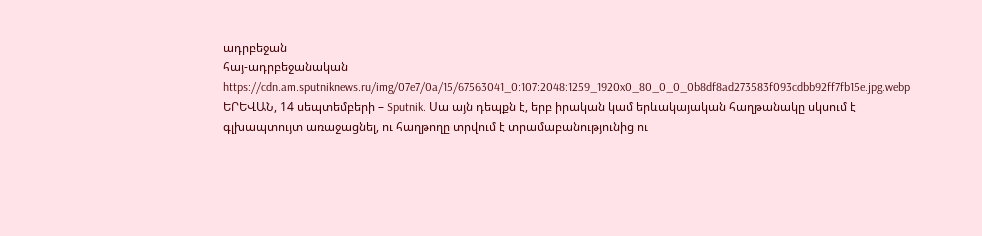ադրբեջան
հայ-ադրբեջանական
https://cdn.am.sputniknews.ru/img/07e7/0a/15/67563041_0:107:2048:1259_1920x0_80_0_0_0b8df8ad273583f093cdbb92ff7fb15e.jpg.webp
ԵՐԵՎԱՆ, 14 սեպտեմբերի – Sputnik. Սա այն դեպքն է, երբ իրական կամ երևակայական հաղթանակը սկսում է գլխապտույտ առաջացնել, ու հաղթողը տրվում է տրամաբանությունից ու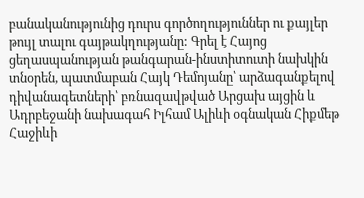բանականությունից դուրս գործողություններ ու քայլեր թույլ տալու գայթակղությանը: Գրել է Հայոց ցեղասպանության թանգարան-ինստիտուտի նախկին տնօրեն, պատմաբան Հայկ Դեմոյանը՝ արձագանքելով դիվանագետների՝ բռնազավթված Արցախ այցին և Ադրբեջանի նախագահ Իլհամ Ալիևի օգնական Հիքմեթ Հաջիևի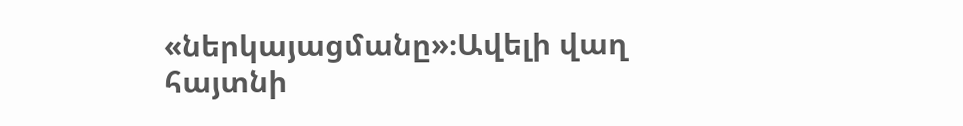«ներկայացմանը»։Ավելի վաղ հայտնի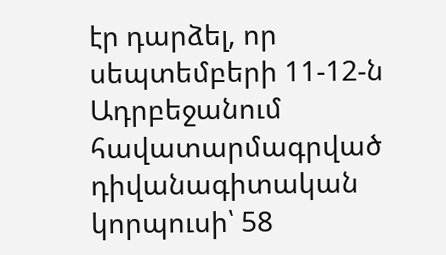էր դարձել, որ սեպտեմբերի 11-12-ն Ադրբեջանում հավատարմագրված դիվանագիտական կորպուսի՝ 58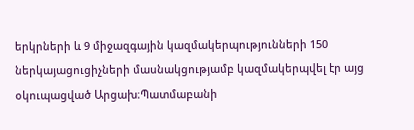երկրների և 9 միջազգային կազմակերպությունների 150 ներկայացուցիչների մասնակցությամբ կազմակերպվել էր այց օկուպացված Արցախ։Պատմաբանի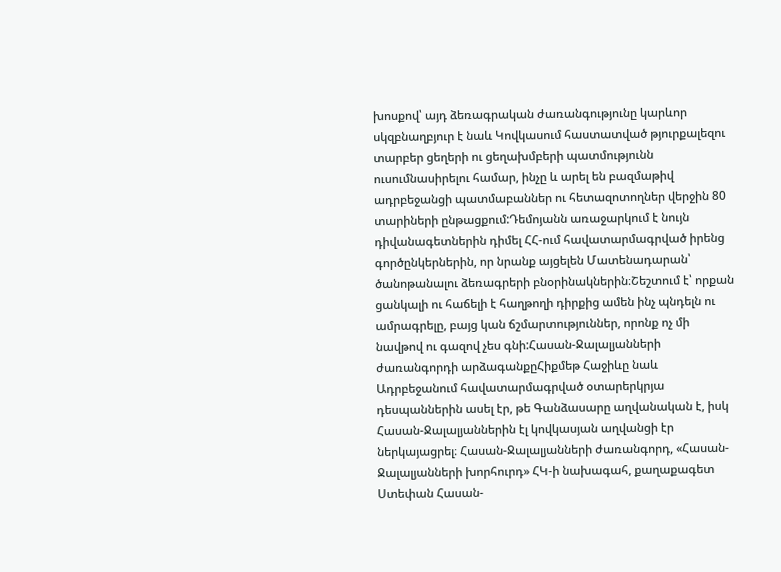խոսքով՝ այդ ձեռագրական ժառանգությունը կարևոր սկզբնաղբյուր է նաև Կովկասում հաստատված թյուրքալեզու տարբեր ցեղերի ու ցեղախմբերի պատմությունն ուսումնասիրելու համար, ինչը և արել են բազմաթիվ ադրբեջանցի պատմաբաններ ու հետազոտողներ վերջին 80 տարիների ընթացքում:Դեմոյանն առաջարկում է նույն դիվանագետներին դիմել ՀՀ-ում հավատարմագրված իրենց գործընկերներին, որ նրանք այցելեն Մատենադարան՝ ծանոթանալու ձեռագրերի բնօրինակներին։Շեշտում է՝ որքան ցանկալի ու հաճելի է հաղթողի դիրքից ամեն ինչ պնդելն ու ամրագրելը, բայց կան ճշմարտություններ, որոնք ոչ մի նավթով ու գազով չես գնի:Հասան-Ջալալյանների ժառանգորդի արձագանքըՀիքմեթ Հաջիևը նաև Ադրբեջանում հավատարմագրված օտարերկրյա դեսպաններին ասել էր, թե Գանձասարը աղվանական է, իսկ Հասան-Ջալալյաններին էլ կովկասյան աղվանցի էր ներկայացրել։ Հասան-Ջալալյանների ժառանգորդ, «Հասան-Ջալալյանների խորհուրդ» ՀԿ-ի նախագահ, քաղաքագետ Ստեփան Հասան-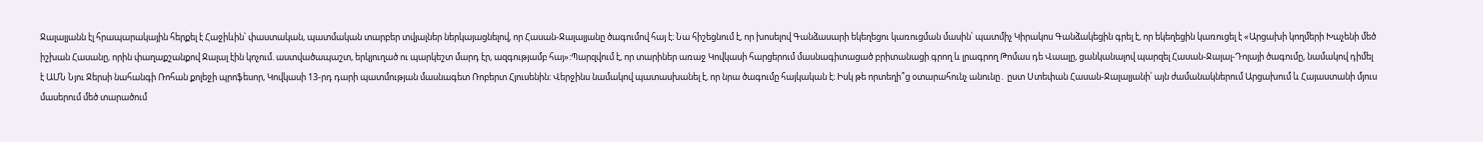Ջալալյանն էլ հրապարակային հերքել է Հաջիևին՝ փաստական, պատմական տարբեր տվյալներ ներկայացնելով, որ Հասան-Ջալալյանը ծագումով հայ է։ Նա հիշեցնում է, որ խոսելով Գանձասարի եկեղեցու կառուցման մասին՝ պատմիչ Կիրակոս Գանձակեցին գրել է, որ եկեղեցին կառուցել է «Արցախի կողմերի Խաչենի մեծ իշխան Հասանը, որին փաղաքշանքով Ջալալ էին կոչում. աստվածապաշտ, երկյուղած ու պարկեշտ մարդ էր, ազգությամբ հայ»:Պարզվում է, որ տարիներ առաջ Կովկասի հարցերում մասնագիտացած բրիտանացի գրող և լրագրող Թոմաս դե Վաալը, ցանկանալով պարզել Հասան-Ջալալ-Դոլայի ծագումը, նամակով դիմել է ԱՄՆ Նյու Ջերսի նահանգի Ռոհան քոլեջի պրոֆեսոր, Կովկասի 13-րդ դարի պատմության մասնագետ Ռոբերտ Հյուսենին: Վերջինս նամակով պատասխանել է, որ նրա ծագումը հայկական է։ Իսկ թե որտեղի՞ց օտարահունչ անունը․ ըստ Ստեփան Հասան-Ջալալյանի՝ այն ժամանակներում Արցախում և Հայաստանի մյուս մասերում մեծ տարածում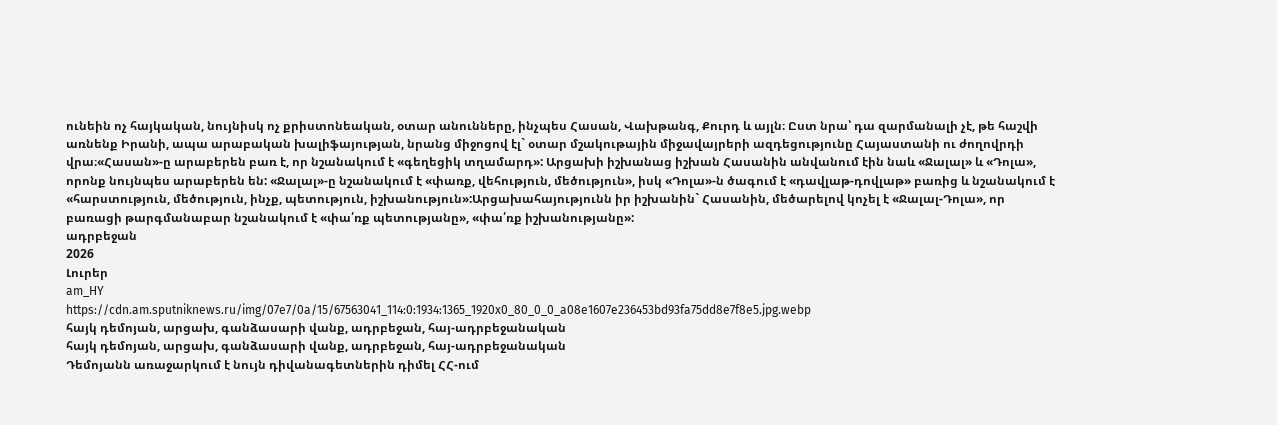ունեին ոչ հայկական, նույնիսկ ոչ քրիստոնեական, օտար անունները, ինչպես Հասան, Վախթանգ, Քուրդ և այլն։ Ըստ նրա՝ դա զարմանալի չէ, թե հաշվի առնենք Իրանի, ապա արաբական խալիֆայության, նրանց միջոցով էլ` օտար մշակութային միջավայրերի ազդեցությունը Հայաստանի ու ժողովրդի վրա։«Հասան»-ը արաբերեն բառ է, որ նշանակում է «գեղեցիկ տղամարդ»: Արցախի իշխանաց իշխան Հասանին անվանում էին նաև «Ջալալ» և «Դոլա», որոնք նույնպես արաբերեն են: «Ջալալ»-ը նշանակում է «փառք, վեհություն, մեծություն», իսկ «Դոլա»-ն ծագում է «դավլաթ-դովլաթ» բառից և նշանակում է «հարստություն, մեծություն, ինչք, պետություն, իշխանություն»:Արցախահայությունն իր իշխանին` Հասանին, մեծարելով կոչել է «Ջալալ-Դոլա», որ բառացի թարգմանաբար նշանակում է «փա՛ռք պետությանը», «փա՛ռք իշխանությանը»:
ադրբեջան
2026
Լուրեր
am_HY
https://cdn.am.sputniknews.ru/img/07e7/0a/15/67563041_114:0:1934:1365_1920x0_80_0_0_a08e1607e236453bd93fa75dd8e7f8e5.jpg.webp
հայկ դեմոյան, արցախ, գանձասարի վանք, ադրբեջան, հայ-ադրբեջանական
հայկ դեմոյան, արցախ, գանձասարի վանք, ադրբեջան, հայ-ադրբեջանական
Դեմոյանն առաջարկում է նույն դիվանագետներին դիմել ՀՀ-ում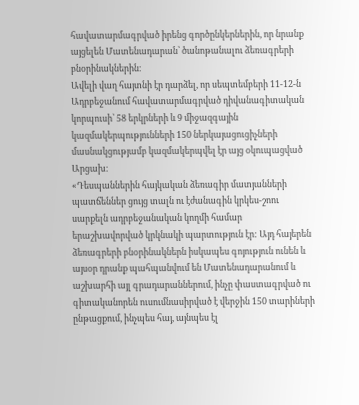հավատարմագրված իրենց գործընկերներին, որ նրանք այցելեն Մատենադարան՝ ծանոթանալու ձեռագրերի բնօրինակներին։
Ավելի վաղ հայտնի էր դարձել, որ սեպտեմբերի 11-12-ն Ադրբեջանում հավատարմագրված դիվանագիտական կորպուսի՝ 58 երկրների և 9 միջազգային կազմակերպությունների 150 ներկայացուցիչների մասնակցությամբ կազմակերպվել էր այց օկուպացված Արցախ։
«Դեսպաններին հայկական ձեռագիր մատյանների պատճեններ ցույց տալն ու էժանագին կրկես-շոու սարքելն ադրբեջանական կողմի համար երաշխավորված կրկնակի պարտություն էր: Այդ հայերեն ձեռագրերի բնօրինակներն իսկապես գոյություն ունեն և այսօր դրանք պահպանվում են Մատենադարանում և աշխարհի այլ գրադարաններում, ինչը փաստագրված ու գիտականորեն ուսումնասիրված է վերջին 150 տարիների ընթացքում, ինչպես հայ, այնպես էլ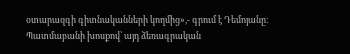օտարազգի գիտնականների կողմից»,- գրում է Դեմոյանը։
Պատմաբանի խոսքով՝ այդ ձեռագրական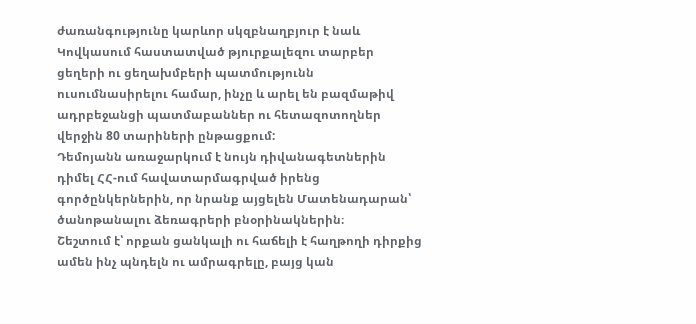ժառանգությունը կարևոր սկզբնաղբյուր է նաև Կովկասում հաստատված թյուրքալեզու տարբեր ցեղերի ու ցեղախմբերի պատմությունն ուսումնասիրելու համար, ինչը և արել են բազմաթիվ ադրբեջանցի պատմաբաններ ու հետազոտողներ վերջին 80 տարիների ընթացքում:
Դեմոյանն առաջարկում է նույն դիվանագետներին դիմել ՀՀ-ում հավատարմագրված իրենց գործընկերներին, որ նրանք այցելեն Մատենադարան՝ ծանոթանալու ձեռագրերի բնօրինակներին։
Շեշտում է՝ որքան ցանկալի ու հաճելի է հաղթողի դիրքից ամեն ինչ պնդելն ու ամրագրելը, բայց կան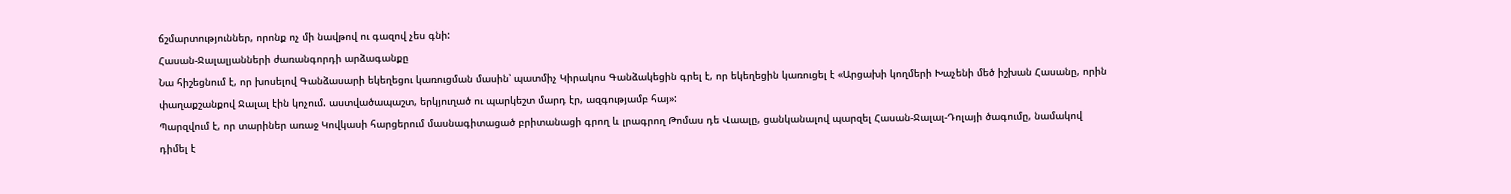ճշմարտություններ, որոնք ոչ մի նավթով ու գազով չես գնի:
Հասան-Ջալալյանների ժառանգորդի արձագանքը
Նա հիշեցնում է, որ խոսելով Գանձասարի եկեղեցու կառուցման մասին՝ պատմիչ Կիրակոս Գանձակեցին գրել է, որ եկեղեցին կառուցել է «Արցախի կողմերի Խաչենի մեծ իշխան Հասանը, որին փաղաքշանքով Ջալալ էին կոչում. աստվածապաշտ, երկյուղած ու պարկեշտ մարդ էր, ազգությամբ հայ»:
Պարզվում է, որ տարիներ առաջ Կովկասի հարցերում մասնագիտացած բրիտանացի գրող և լրագրող Թոմաս դե Վաալը, ցանկանալով պարզել Հասան-Ջալալ-Դոլայի ծագումը, նամակով դիմել է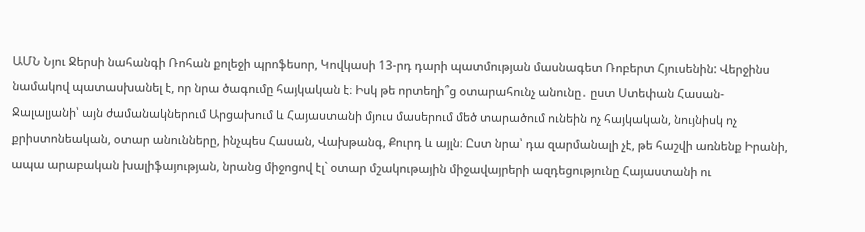ԱՄՆ Նյու Ջերսի նահանգի Ռոհան քոլեջի պրոֆեսոր, Կովկասի 13-րդ դարի պատմության մասնագետ Ռոբերտ Հյուսենին: Վերջինս նամակով պատասխանել է, որ նրա ծագումը հայկական է։ Իսկ թե որտեղի՞ց օտարահունչ անունը․ ըստ Ստեփան Հասան-Ջալալյանի՝ այն ժամանակներում Արցախում և Հայաստանի մյուս մասերում մեծ տարածում ունեին ոչ հայկական, նույնիսկ ոչ քրիստոնեական, օտար անունները, ինչպես Հասան, Վախթանգ, Քուրդ և այլն։ Ըստ նրա՝ դա զարմանալի չէ, թե հաշվի առնենք Իրանի, ապա արաբական խալիֆայության, նրանց միջոցով էլ` օտար մշակութային միջավայրերի ազդեցությունը Հայաստանի ու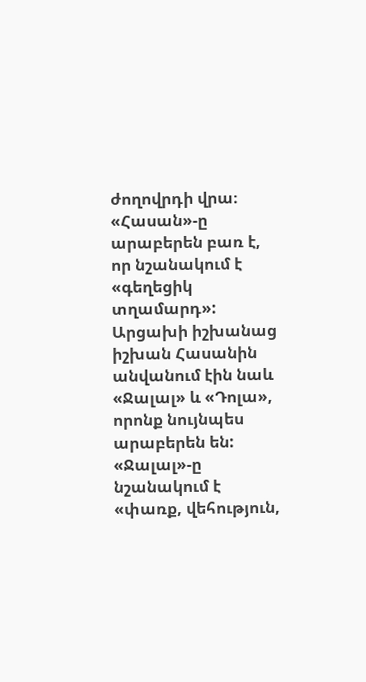ժողովրդի վրա։
«Հասան»-ը արաբերեն բառ է, որ նշանակում է «գեղեցիկ տղամարդ»: Արցախի իշխանաց իշխան Հասանին անվանում էին նաև «Ջալալ» և «Դոլա», որոնք նույնպես արաբերեն են: «Ջալալ»-ը նշանակում է «փառք, վեհություն,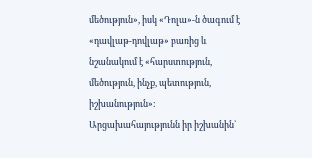մեծություն», իսկ «Դոլա»-ն ծագում է «դավլաթ-դովլաթ» բառից և նշանակում է «հարստություն, մեծություն, ինչք, պետություն, իշխանություն»:
Արցախահայությունն իր իշխանին`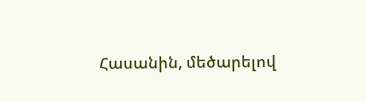Հասանին, մեծարելով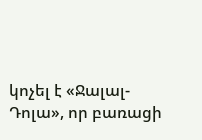կոչել է «Ջալալ-Դոլա», որ բառացի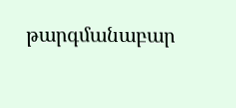թարգմանաբար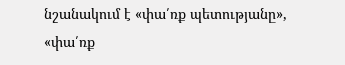նշանակում է «փա՛ռք պետությանը», «փա՛ռք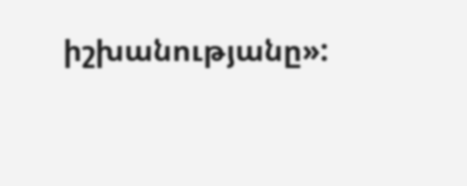իշխանությանը»: